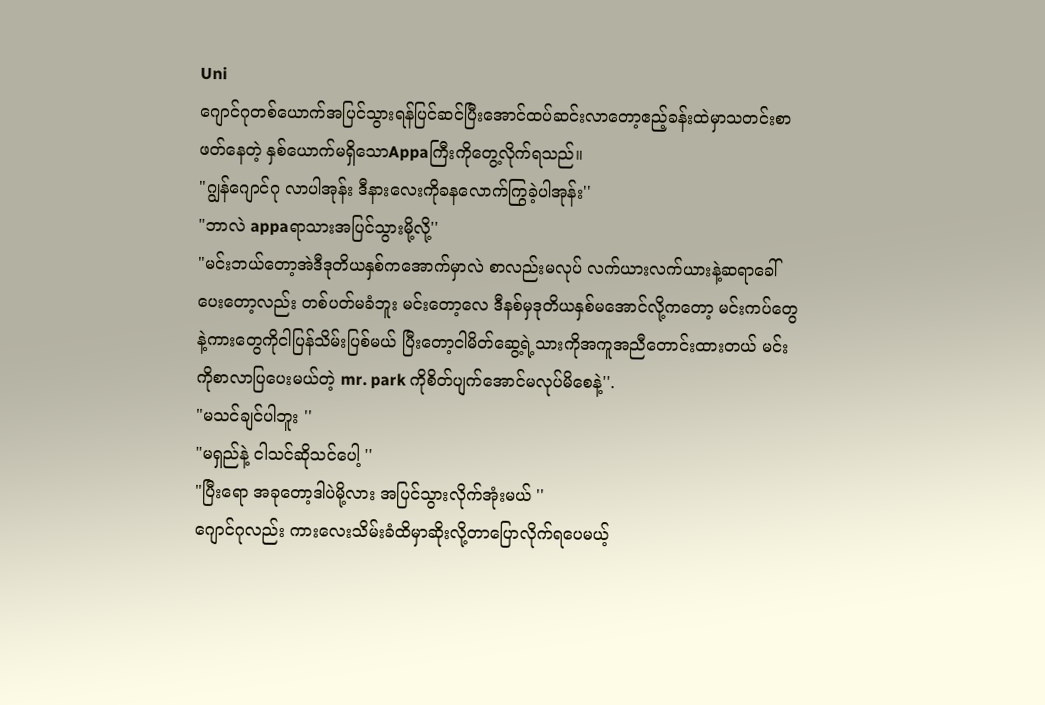Uni
ဂျောင်ဂုတစ်ယောက်အပြင်သွားရန်ပြင်ဆင်ပြီးအောင်ထပ်ဆင်းလာတော့ဧည့်ခန်းထဲမှာသတင်းစာဖတ်နေတဲ့ နှစ်ယောက်မရှိသောAppaကြီးကိုတွေ့လိုက်ရသည်။
"ဂျွန်ဂျောင်ဂု လာပါအုန်း ဒီနားလေးကိုခနလောက်ကြွခဲ့ပါအုန်း''
"ဘာလဲ appaရာသားအပြင်သွားမို့လို့''
"မင်းဘယ်တော့အဲဒီဒုတိယနှစ်ကအောက်မှာလဲ စာလည်းမလုပ် လက်ယားလက်ယားနဲ့ဆရာခေါ်ပေးတော့လည်း တစ်ပတ်မခံဘူး မင်းတော့လေ ဒီနစ်မှဒုတိယနှစ်မအောင်လို့ကတော့ မင်းကပ်တွေနဲ့ကားတွေကိုငါပြန်သိမ်းပြစ်မယ် ပြီးတော့ငါမိတ်ဆွေ့ရဲ့သားကိုအကူအညီတောင်းထားတယ် မင်းကိုစာလာပြပေးမယ်တဲ့ mr. park ကိုစိတ်ပျက်အောင်မလုပ်မိစေနဲ့''.
"မသင်ချင်ပါဘူး ''
"မရှည်နဲ့ ငါသင်ဆိုသင်ပေါ့ ''
"ပြီးရော အခုတော့ဒါပဲမို့လား အပြင်သွားလိုက်အုံးမယ် ''
ဂျောင်ဂုလည်း ကားလေးသိမ်းခံထိမှာဆိုးလို့တာပြောလိုက်ရပေမယ့်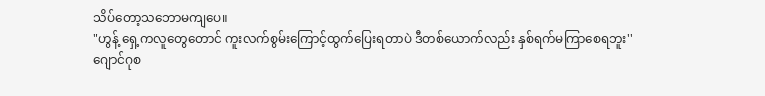သိပ်တော့သဘောမကျပေ။
"ဟွန့် ရှေ့ကလူတွေတောင် ကူးလက်စွမ်းကြောင့်ထွက်ပြေးရတာပဲ ဒီတစ်ယောက်လည်း နှစ်ရက်မကြာစေရဘူး''
ဂျောင်ဂုစ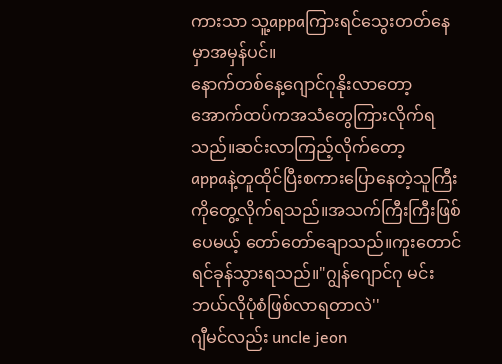ကားသာ သူ့appaကြားရင်သွေးတတ်နေမှာအမှန်ပင်။
နောက်တစ်နေ့ဂျောင်ဂုနိုးလာတော့အောက်ထပ်ကအသံတွေကြားလိုက်ရသည်။ဆင်းလာကြည့်လိုက်တော့
appaနဲ့တူထိုင်ပြီးစကားပြောနေတဲ့သူကြီးကိုတွေ့လိုက်ရသည်။အသက်ကြီးကြီးဖြစ်ပေမယ့် တော်တော်ချောသည်။ကူးတောင်ရင်ခုန်သွားရသည်။"ဂျွန်ဂျောင်ဂု မင်းဘယ်လိုပုံစံဖြစ်လာရတာလဲ''
ဂျီမင်လည်း uncle jeon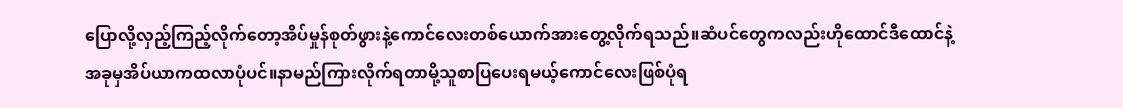ပြောလို့လှည့်ကြည့်လိုက်တော့အိပ်မှုန်စုတ်ဖွားနဲ့ကောင်လေးတစ်ယောက်အားတွေ့လိုက်ရသည်။ဆံပင်တွေကလည်းဟိုထောင်ဒီထောင်နဲ့အခုမှအိပ်ယာကထလာပုံပင်။နာမည်ကြားလိုက်ရတာမို့သူစာပြပေးရမယ့်ကောင်လေးဖြစ်ပုံရ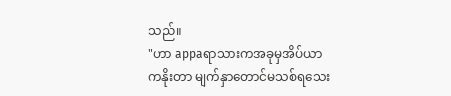သည်။
"ဟာ appaရာသားကအခုမှအိပ်ယာကနိုးတာ မျက်နှာတောင်မသစ်ရသေး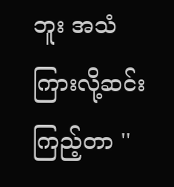ဘူး အသံကြားလို့ဆင်းကြည့်တာ ''